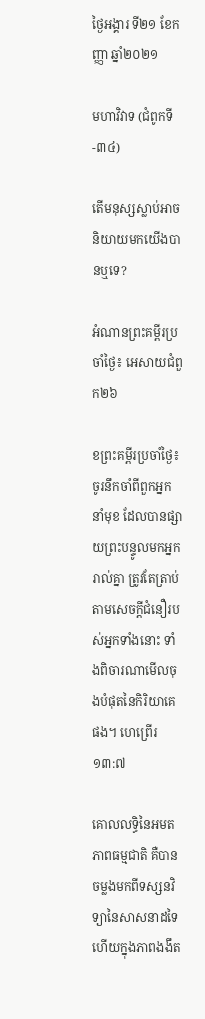ថ្ងៃអង្គារ ទី២១ ខែកញ្ញា ឆ្នាំ២០២១

មហាវិវាទ (ជំពូកទី-៣៤)

តើមនុស្សស្លាប់អាចនិយាយមកយើងបានឬទេ?

អំណានព្រះគម្ពីរប្រចាំថ្ងៃ៖ អេសាយជំពួក២៦

ខព្រះគម្ពីរប្រចាំថ្ងៃ៖ ចូរនឹកចាំពីពួកអ្នកនាំមុខ ដែលបានផ្សាយព្រះបន្ទូលមកអ្នករាល់គ្នា ត្រូវតែត្រាប់តាមសេចក្តីជំនឿរបស់អ្នកទាំងនោះ ទាំងពិចារណាមើលចុងបំផុតនៃកិរិយាគេផង។ ហេព្រើរ ១៣:៧

គោលលទ្ធិនៃអមតភាពធម្មជាតិ គឺបានចម្លងមកពីទស្សនវិទ្យានៃសាសនាដទៃ ហើយក្នុងភាពងងឹត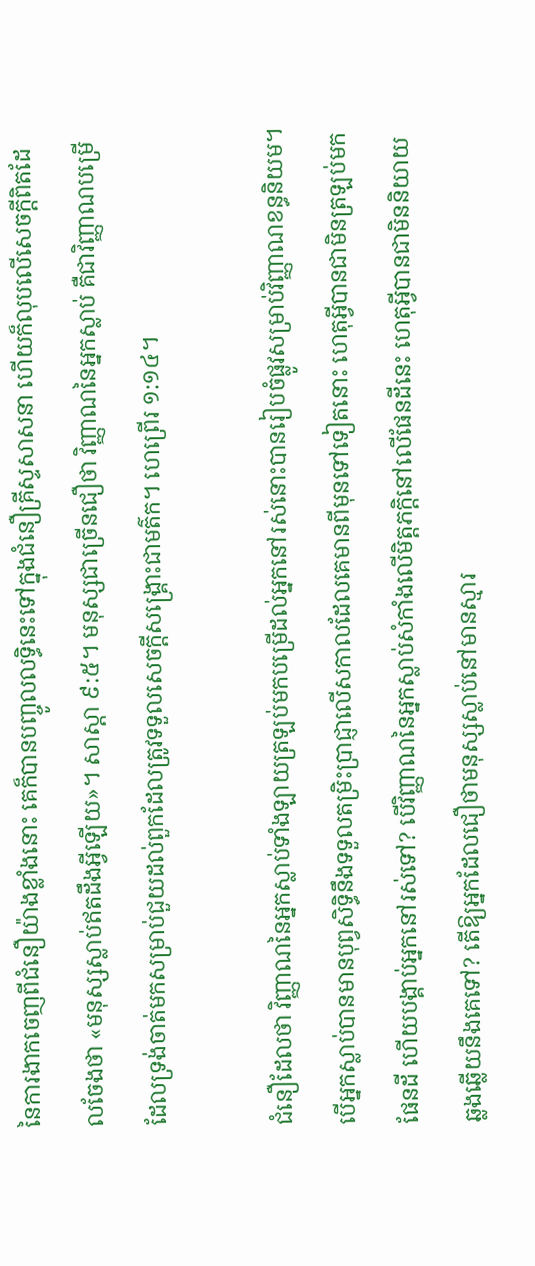នៃការងាកចេញពីជំនឿយ៉ាងខ្លាំងនោះ គេក៏បានបញ្ចូលលទ្ធិនេះទៅក្នុងជំនឿគ្រីស្ទសាសនា ហើយក៏លុបលើសេចក្តីពិតដែលចែងថា «មនុស្សស្លាប់ឥតដឹងអ្វីឡើយ»។ សាស្តា ៩:៥។ មនុស្សជាច្រើនជឿថា វិញ្ញាណនៃអ្នកស្លាប់ គឺជាវិញ្ញាណបម្រើដែលទ្រង់ចាត់មកសម្រាប់ជួយដល់ពួកដែលត្រូវទទួលសេចក្តីសង្គ្រោះជាមត៌ក។ ហេព្រើរ ១:១៤។

ជំនឿដែលថា វិញ្ញាណនៃអ្នកស្លាប់ទាំងឡាយត្រឡប់មកបម្រើដល់អ្នកនៅរស់នោះបានរៀបចំផ្លូវសម្រាប់វិញ្ញាណខន្ធនិយម។ បើអ្នកស្លាប់បានមានបុព្វសិទ្ធិនឹងទទួលតម្រិះប្រាជ្ញាលើសកាលដែលគេមានពីមុនទៅទៀតនោះ ហេតុអ្វីបានជាមិនត្រឡប់មកផែនដី ហើយបង្គាប់អ្នកនៅរស់ទៅ? បើវិញ្ញាណនៃអ្នកស្លាប់សំកាំងលើមិត្តភក្តិនៅលើផែនដីនេះ ហេតុអ្វីបានជាមិននិយាយឆ្លងឆ្លើយនឹងគេទៅ? តើឱ្យអ្នកដែលជឿថាមនុស្សស្លាប់នៅមានស្មារ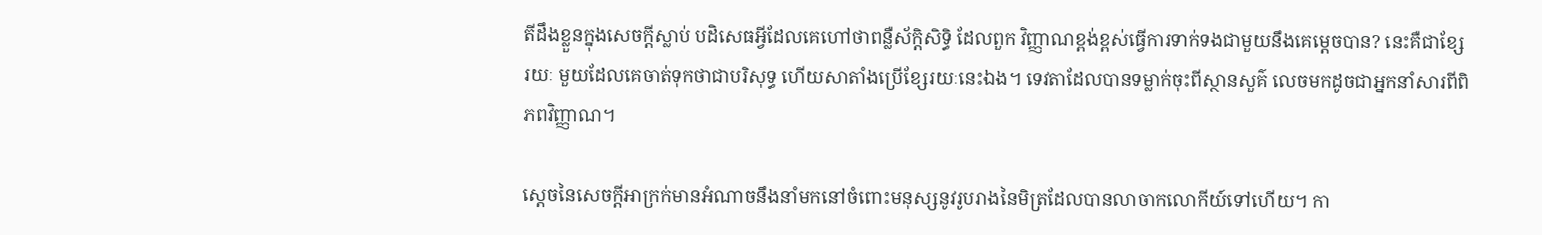តីដឹងខ្លួនក្នុងសេចក្តីស្លាប់ បដិសេធអ្វីដែលគេហៅថាពន្លឺស័ក្តិសិទ្ធិ ដែលពួក វិញ្ញាណខ្ពង់ខ្ពស់ធ្វើការទាក់ទងជាមួយនឹងគេម្តេចបាន? នេះគឺជាខ្សែរយៈ មួយដែលគេចាត់ទុកថាជាបរិសុទ្ធ ហើយសាតាំងប្រើខ្សែរយៈនេះឯង។ ទេវតាដែលបានទម្លាក់ចុះពីស្ថានសួគ៌ លេចមកដូចជាអ្នកនាំសារពីពិភពវិញ្ញាណ។

ស្តេចនៃសេចក្តីអាក្រក់មានអំណាចនឹងនាំមកនៅចំពោះមនុស្សនូវរូបរាងនៃមិត្រដែលបានលាចាកលោកីយ៍ទៅហើយ។ កា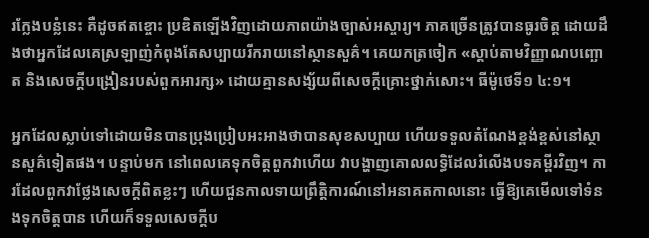រក្លែងបន្លំនេះ គឺដូចឥតខ្ចោះ ប្រឌិតឡើងវិញដោយភាពយ៉ាងច្បាស់អស្ចារ្យ។ ភាគច្រើនត្រូវបានធូរចិត្ត ដោយដឹងថាអ្នកដែលគេស្រឡាញ់កំពុងតែសប្បាយរីករាយនៅស្ថានសួគ៌។ គេយកត្រចៀក «ស្តាប់តាមវិញ្ញាណបញ្ឆោត និងសេចក្តីបង្រៀនរបស់ពួកអារក្ស» ដោយគ្មានសង្ស័យពីសេចក្តីគ្រោះថ្នាក់សោះ។ ធីម៉ូថេទី១ ៤:១។

អ្នកដែលស្លាប់ទៅដោយមិនបានប្រុងប្រៀបអះអាងថាបានសុខសប្បាយ ហើយទទួលតំណែងខ្ពង់ខ្ពស់នៅស្ថានសួគ៌ទៀតផង។ បន្ទាប់មក នៅពេលគេទុកចិត្តពួកវាហើយ វាបង្ហាញគោលលទ្ធិដែលរំលើងបទគម្ពីរវិញ។ ការដែលពួកវាថ្លែងសេចក្តីពិតខ្លះៗ ហើយជួនកាលទាយព្រឹត្តិការណ៍នៅអនាគតកាលនោះ ធ្វើឱ្យគេមើលទៅទំនងទុកចិត្តបាន ហើយក៏ទទួលសេចក្តីប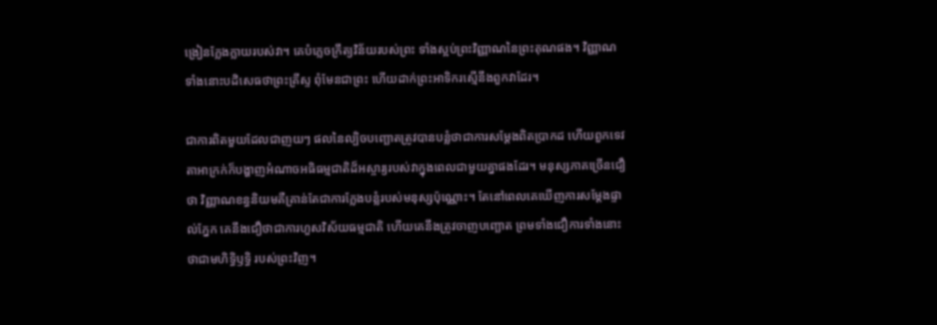ង្រៀនក្លែងក្លាយរបស់វា។ គេបំភ្លេចក្រឹត្យវិន័យរបស់ព្រះ ទាំងស្អប់ព្រះវិញ្ញាណនៃព្រះគុណផង។ វិញ្ញាណទាំងនោះបដិសេធថាព្រះគ្រីស្ទ ពុំមែនជាព្រះ ហើយដាក់ព្រះអាទិករស្មើនឹងពួកវាដែរ។

ជាការពិតមួយដែលជាញយៗ ផលនៃល្បិចបញ្ឆោតត្រូវបានបន្លំថាជាការសម្តែងពិតប្រាកដ ហើយពួកទេវតាអាក្រក់ក៏បង្ហាញអំណាចអធិធម្មជាតិដ៏អស្ចារ្យរបស់វាក្នុងពេលជាមួយគ្នាផងដែរ។ មនុស្សភាគច្រើនជឿថា វិញ្ញាណខន្ធនិយមគឺគ្រាន់តែជាការក្លែងបន្លំរបស់មនុស្សប៉ុណ្ណោះ។ តែនៅពេលគេឃើញការសម្តែងផ្ទាល់ភ្នែក គេនឹងជឿថាជាការហួសវិស័យធម្មជាតិ ហើយគេនឹងត្រូវចាញបញ្ឆោត ព្រមទាំងជឿការទាំងនោះថាជាមហិទ្ធិឫទ្ធិ របស់ព្រះវិញ។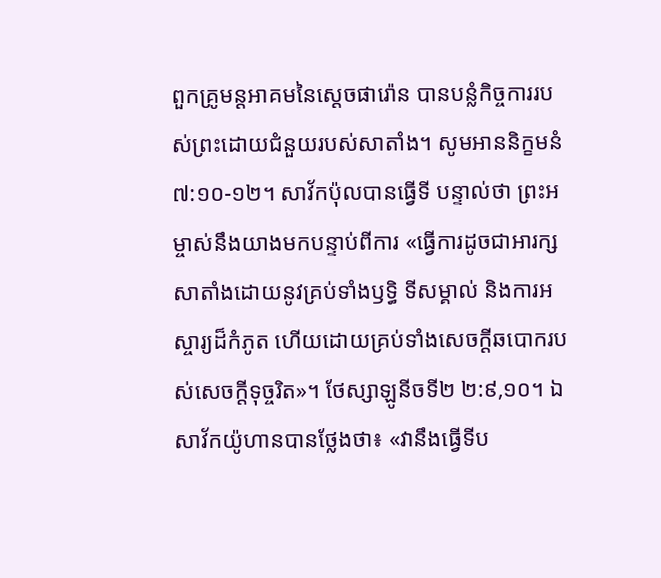ពួកគ្រូមន្តអាគមនៃស្តេចផារ៉ោន បានបន្លំកិច្ចការរបស់ព្រះដោយជំនួយរបស់សាតាំង។ សូមអាននិក្ខមនំ ៧:១០-១២។ សាវ័កប៉ុលបានធ្វើទី បន្ទាល់ថា ព្រះអម្ចាស់នឹងយាងមកបន្ទាប់ពីការ «ធ្វើការដូចជាអារក្សសាតាំងដោយនូវគ្រប់ទាំងឫទ្ធិ ទីសម្គាល់ និងការអស្ចារ្យដ៏កំភូត ហើយដោយគ្រប់ទាំងសេចក្តីឆបោករបស់សេចក្តីទុច្ចរិត»។ ថែស្សាឡូនីចទី២ ២:៩,១០។ ឯសាវ័កយ៉ូហានបានថ្លែងថា៖ «វានឹងធ្វើទីប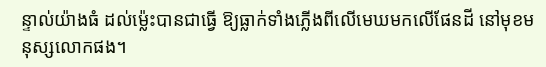ន្ទាល់យ៉ាងធំ ដល់ម៉្លេះបានជាធ្វើ ឱ្យធ្លាក់ទាំងភ្លើងពីលើមេឃមកលើផែនដី នៅមុខមនុស្សលោកផង។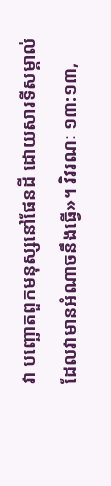វា បញ្ឆោតពួកមនុស្សនៅផែនដី ដោយសារទីសម្គាល់ដែលវាមានអំណាចនឹងធ្វើ»។ វិវរណៈ ១៣:១៣,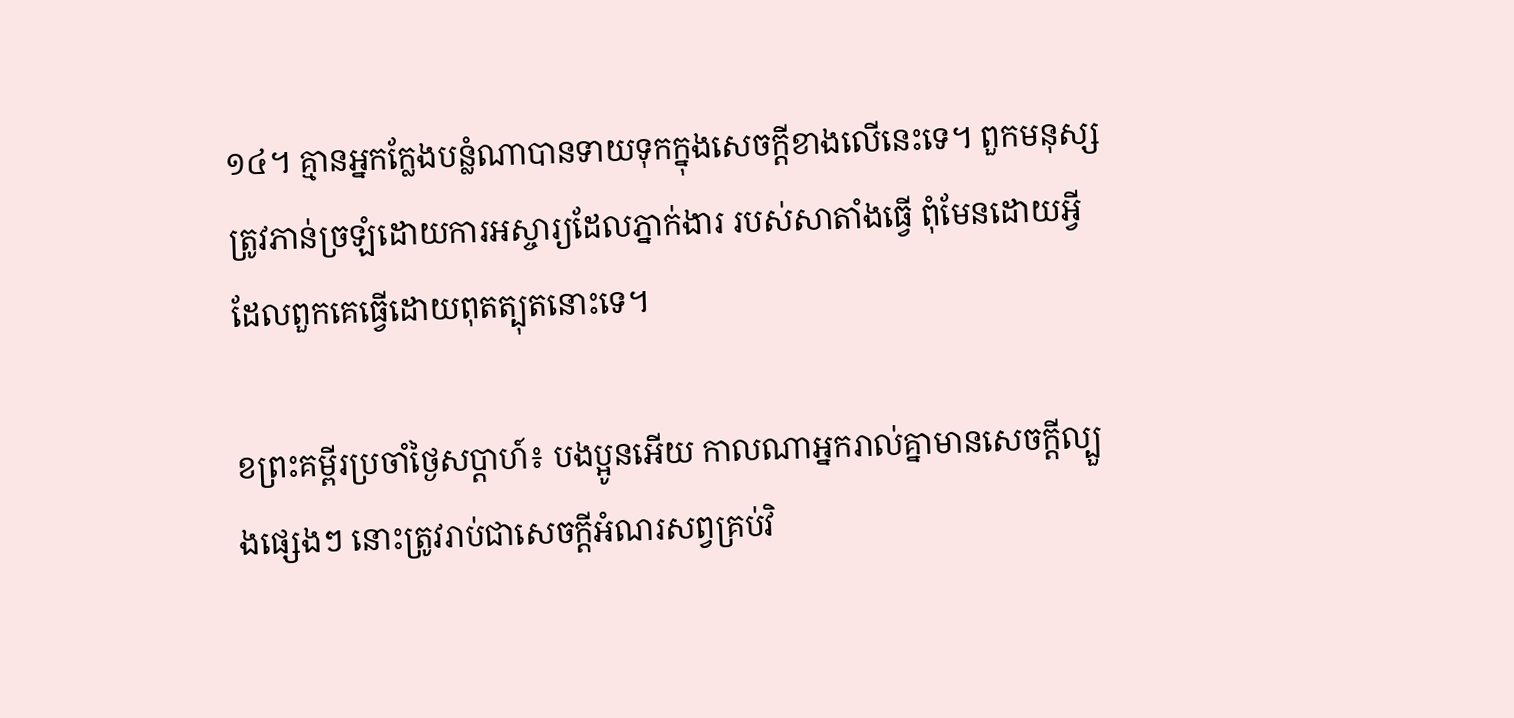១៤។ គ្មានអ្នកក្លែងបន្លំណាបានទាយទុកក្នុងសេចក្តីខាងលើនេះទេ។ ពួកមនុស្សត្រូវភាន់ច្រឡំដោយការអស្ចារ្យដែលភ្នាក់ងារ របស់សាតាំងធ្វើ ពុំមែនដោយអ្វីដែលពួកគេធ្វើដោយពុតត្បុតនោះទេ។

ខព្រះគម្ពីរប្រចាំថ្ងៃសប្តាហ៍៖ បងប្អូនអើយ កាលណាអ្នករាល់គ្នាមានសេចក្តីល្បួងផ្សេងៗ នោះត្រូវរាប់ជាសេចក្តីអំណរសព្វគ្រប់វិ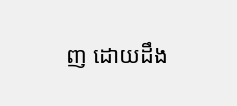ញ ដោយដឹង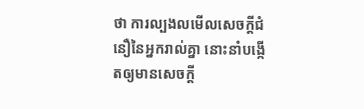ថា ការល្បងលមើលសេចក្តីជំនឿនៃអ្នករាល់គ្នា នោះនាំបង្កើតឲ្យមានសេចក្តី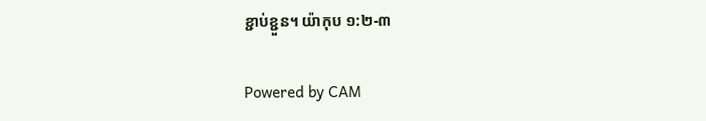ខ្ជាប់ខ្ជួន។ យ៉ាកុប ១:២-៣

Powered by CAM